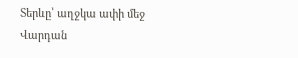Տերևը՝ աղջկա ափի մեջ
Վարդան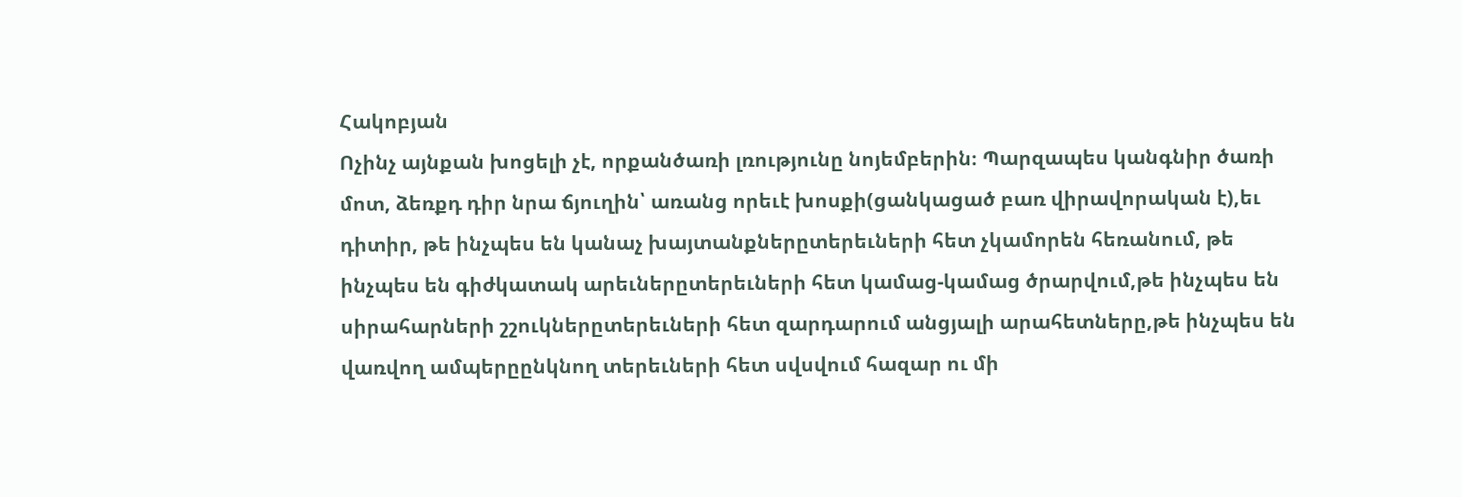Հակոբյան
Ոչինչ այնքան խոցելի չէ, որքանծառի լռությունը նոյեմբերին։ Պարզապես կանգնիր ծառի մոտ, ձեռքդ դիր նրա ճյուղին՝ առանց որեւէ խոսքի(ցանկացած բառ վիրավորական է),եւ դիտիր, թե ինչպես են կանաչ խայտանքներըտերեւների հետ չկամորեն հեռանում, թե ինչպես են գիժկատակ արեւներըտերեւների հետ կամաց-կամաց ծրարվում,թե ինչպես են սիրահարների շշուկներըտերեւների հետ զարդարում անցյալի արահետները,թե ինչպես են վառվող ամպերըընկնող տերեւների հետ սվսվում հազար ու մի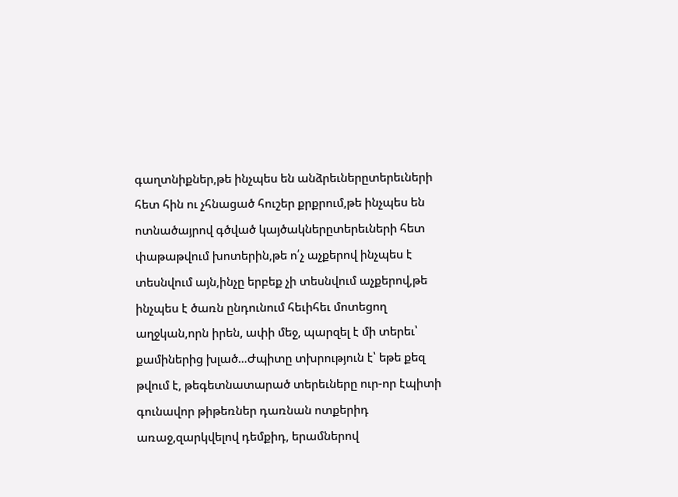գաղտնիքներ,թե ինչպես են անձրեւներըտերեւների հետ հին ու չհնացած հուշեր քրքրում,թե ինչպես են ոտնածայրով գծված կայծակներըտերեւների հետ փաթաթվում խոտերին,թե ո՛չ աչքերով ինչպես է տեսնվում այն,ինչը երբեք չի տեսնվում աչքերով,թե ինչպես է ծառն ընդունում հեւիհեւ մոտեցող աղջկան,որն իրեն, ափի մեջ, պարզել է մի տերեւ՝ քամիներից խլած...Ժպիտը տխրություն է՝ եթե քեզ թվում է, թեգետնատարած տերեւները ուր-որ էպիտի գունավոր թիթեռներ դառնան ոտքերիդ առաջ,զարկվելով դեմքիդ, երամներով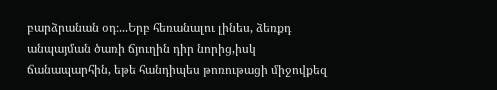բարձրանան օդ։...Երբ հեռանալու լինես, ձեռքդ անպայման ծառի ճյուղին դիր նորից,իսկ ճանապարհին, եթե հանդիպես թոռութացի միջովքեզ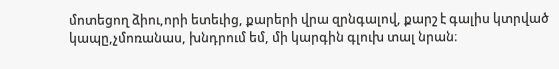մոտեցող ձիու,որի ետեւից, քարերի վրա զրնգալով, քարշ է գալիս կտրված կապը,չմոռանաս, խնդրում եմ, մի կարգին գլուխ տալ նրան։